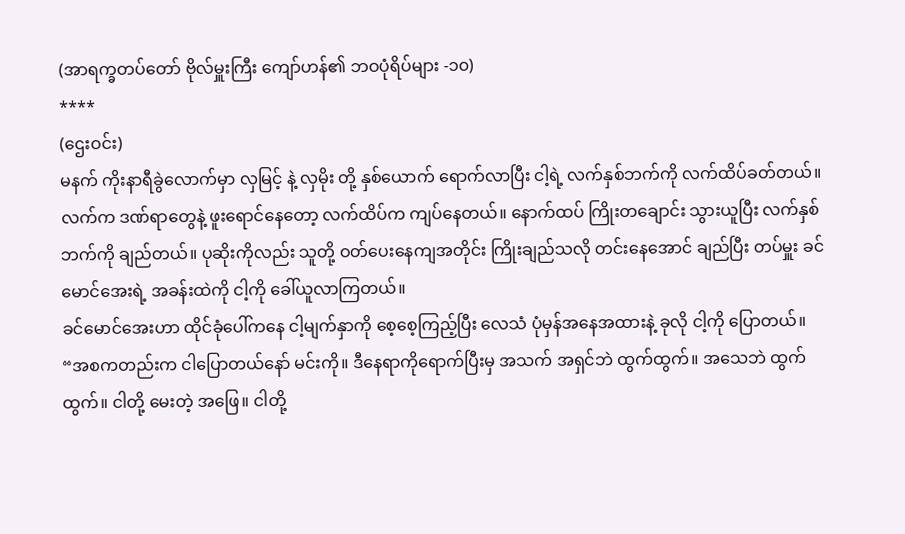(အာရက္ခတပ်တော် ဗိုလ်မှူးကြီး ကျော်ဟန်၏ ဘဝပုံရိပ်များ -၁၀)
****
(ဌေးဝင်း)
မနက် ကိုးနာရီခွဲလောက်မှာ လှမြင့် နဲ့ လှမိုး တို့ နှစ်ယောက် ရောက်လာပြီး ငါ့ရဲ့ လက်နှစ်ဘက်ကို လက်ထိပ်ခတ်တယ်။ လက်က ဒဏ်ရာတွေနဲ့ ဖူးရောင်နေတော့ လက်ထိပ်က ကျပ်နေတယ်။ နောက်ထပ် ကြိုးတချောင်း သွားယူပြီး လက်နှစ်ဘက်ကို ချည်တယ်။ ပုဆိုးကိုလည်း သူတို့ ဝတ်ပေးနေကျအတိုင်း ကြိုးချည်သလို တင်းနေအောင် ချည်ပြီး တပ်မှူး ခင်မောင်အေးရဲ့ အခန်းထဲကို ငါ့ကို ခေါ်ယူလာကြတယ်။
ခင်မောင်အေးဟာ ထိုင်ခုံပေါ်ကနေ ငါ့မျက်နှာကို စေ့စေ့ကြည့်ပြီး လေသံ ပုံမှန်အနေအထားနဲ့ ခုလို ငါ့ကို ပြောတယ်။
“အစကတည်းက ငါပြောတယ်နော် မင်းကို။ ဒီနေရာကိုရောက်ပြီးမှ အသက် အရှင်ဘဲ ထွက်ထွက်။ အသေဘဲ ထွက်ထွက်။ ငါတို့ မေးတဲ့ အဖြေ။ ငါတို့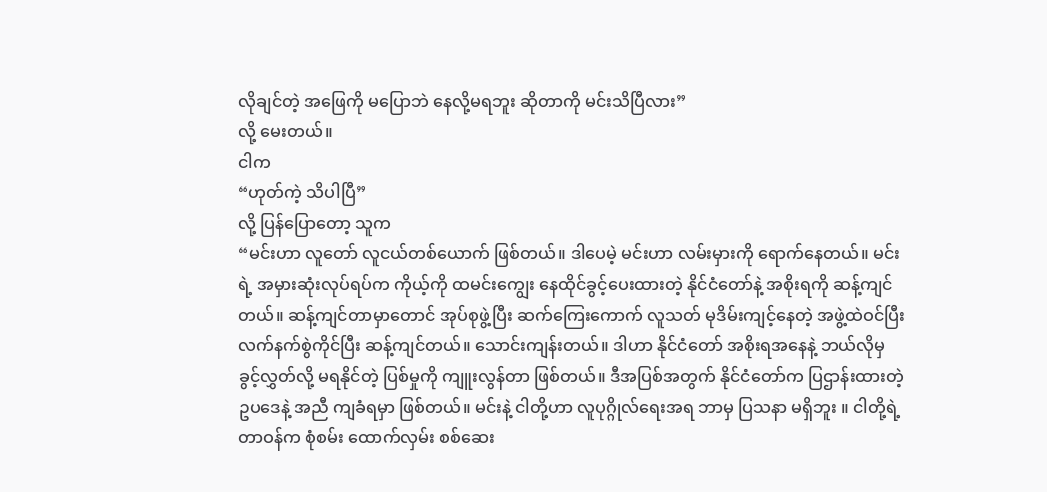လိုချင်တဲ့ အဖြေကို မပြောဘဲ နေလို့မရဘူး ဆိုတာကို မင်းသိပြီလား”
လို့ မေးတယ်။
ငါက
“ဟုတ်ကဲ့ သိပါပြီ”
လို့ ပြန်ပြောတော့ သူက
“မင်းဟာ လူတော် လူငယ်တစ်ယောက် ဖြစ်တယ်။ ဒါပေမဲ့ မင်းဟာ လမ်းမှားကို ရောက်နေတယ်။ မင်းရဲ့ အမှားဆုံးလုပ်ရပ်က ကိုယ့်ကို ထမင်းကျွေး နေထိုင်ခွင့်ပေးထားတဲ့ နိုင်ငံတော်နဲ့ အစိုးရကို ဆန့်ကျင်တယ်။ ဆန့်ကျင်တာမှာတောင် အုပ်စုဖွဲ့ပြီး ဆက်ကြေးကောက် လူသတ် မုဒိမ်းကျင့်နေတဲ့ အဖွဲ့ထဲဝင်ပြီး လက်နက်စွဲကိုင်ပြီး ဆန့်ကျင်တယ်။ သောင်းကျန်းတယ်။ ဒါဟာ နိုင်ငံတော် အစိုးရအနေနဲ့ ဘယ်လိုမှ ခွင့်လွှတ်လို့ မရနိုင်တဲ့ ပြစ်မှုကို ကျူးလွန်တာ ဖြစ်တယ်။ ဒီအပြစ်အတွက် နိုင်ငံတော်က ပြဌာန်းထားတဲ့ ဥပဒေနဲ့ အညီ ကျခံရမှာ ဖြစ်တယ်။ မင်းနဲ့ ငါတို့ဟာ လူပုဂ္ဂိုလ်ရေးအရ ဘာမှ ပြသနာ မရှိဘူး ။ ငါတို့ရဲ့ တာဝန်က စုံစမ်း ထောက်လှမ်း စစ်ဆေး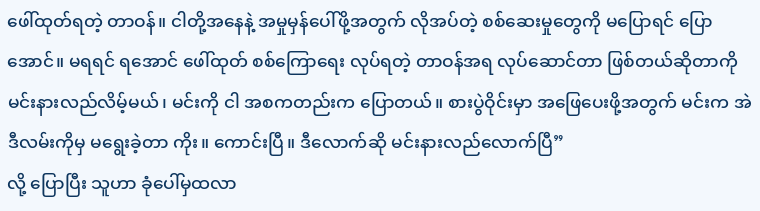ဖေါ်ထုတ်ရတဲ့ တာဝန်။ ငါတို့အနေနဲ့ အမှုမှန်ပေါ်ဖို့အတွက် လိုအပ်တဲ့ စစ်ဆေးမှုတွေကို မပြောရင် ပြောအောင်။ မရရင် ရအောင် ဖေါ်ထုတ် စစ်ကြောရေး လုပ်ရတဲ့ တာဝန်အရ လုပ်ဆောင်တာ ဖြစ်တယ်ဆိုတာကို မင်းနားလည်လိမ့်မယ်၊ မင်းကို ငါ အစကတည်းက ပြောတယ်။ စားပွဲဝိုင်းမှာ အဖြေပေးဖို့အတွက် မင်းက အဲဒီလမ်းကိုမှ မရွေးခဲ့တာ ကိုး။ ကောင်းပြီ။ ဒီလောက်ဆို မင်းနားလည်လောက်ပြီ”
လို့ ပြောပြီး သူဟာ ခုံပေါ်မှထလာ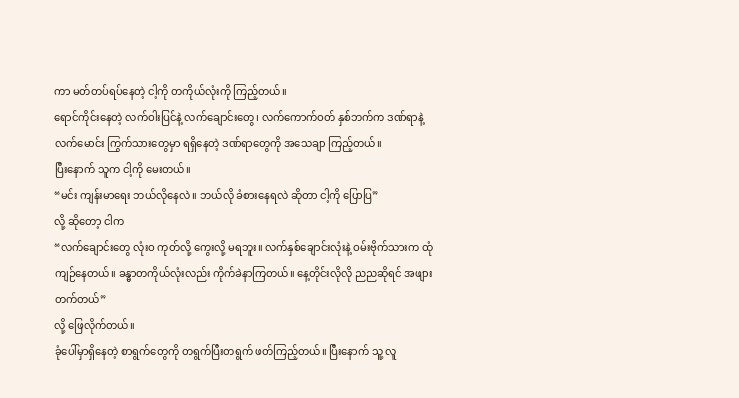ကာ မတ်တပ်ရပ်နေတဲ့ ငါ့ကို တကိုယ်လုံးကို ကြည့်တယ်။
ရောင်ကိုင်းနေတဲ့ လက်ဝါးပြင်နဲ့ လက်ချောင်းတွေ၊ လက်ကောက်ဝတ် နှစ်ဘက်က ဒဏ်ရာနဲ့ လက်မောင်း ကြွက်သားတွေမှာ ရရှိနေတဲ့ ဒဏ်ရာတွေကို အသေချာ ကြည့်တယ်။
ပြီးနောက် သူက ငါ့ကို မေးတယ်။
“မင်း ကျန်းမာရေး ဘယ်လိုနေလဲ။ ဘယ်လို ခံစားနေရလဲ ဆိုတာ ငါ့ကို ပြောပြ”
လို့ ဆိုတော့ ငါက
“လက်ချောင်းတွေ လုံးဝ ကုတ်လို့ ကွေးလို့ မရဘူး။ လက်နှစ်ချောင်းလုံးနဲ့ ဝမ်းဗိုက်သားက ထုံကျဉ်နေတယ်။ ခန္ဓာတကိုယ်လုံးလည်း ကိုက်ခဲနာကြတယ်။ နေ့တိုင်းလိုလို ညညဆိုရင် အဖျားတက်တယ်”
လို့ ဖြေလိုက်တယ်။
ခုံပေါ်မှာရှိနေတဲ့ စာရွက်တွေကို တရွက်ပြီးတရွက် ဖတ်ကြည့်တယ်။ ပြီးနောက် သူ့ လူ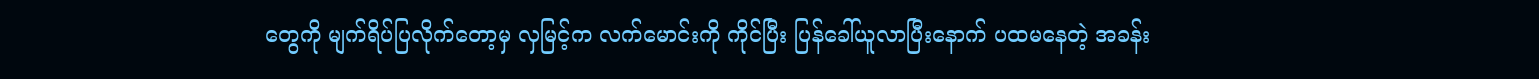တွေကို မျက်ရိပ်ပြလိုက်တော့မှ လှမြင့်က လက်မောင်းကို ကိုင်ပြီး ပြန်ခေါ်ယူလာပြီးနောက် ပထမနေတဲ့ အခန်း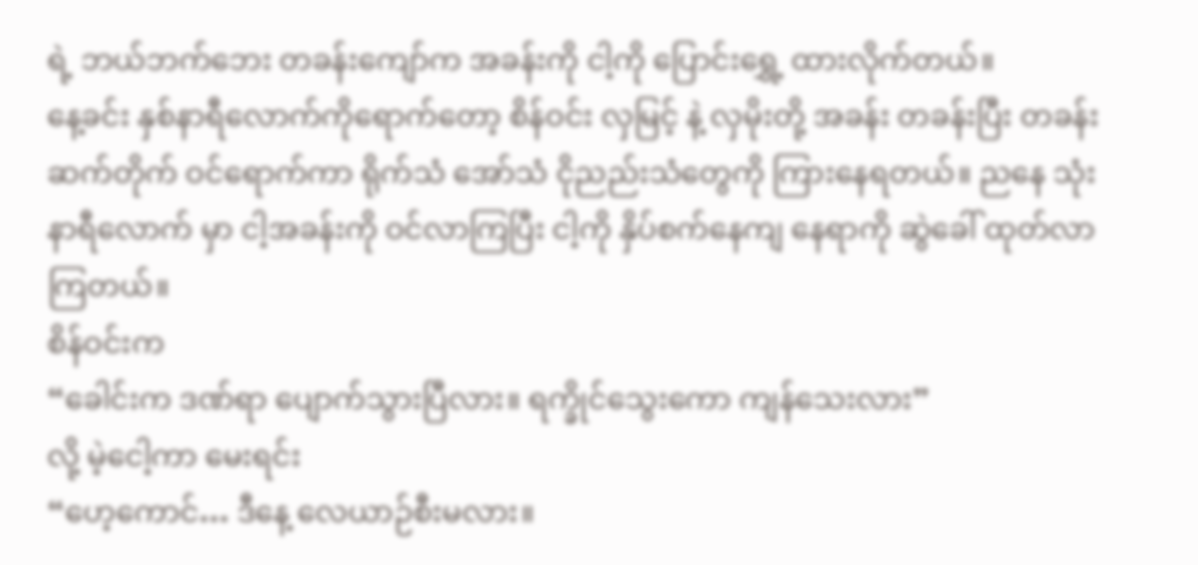ရဲ့ ဘယ်ဘက်ဘေး တခန်းကျော်က အခန်းကို ငါ့ကို ပြောင်းရွှေ့ ထားလိုက်တယ်။
နေ့ခင်း နှစ်နာရီလောက်ကိုရောက်တော့ စိန်ဝင်း လှမြင့် နဲ့ လှမိုးတို့ အခန်း တခန်းပြီး တခန်း ဆက်တိုက် ဝင်ရောက်ကာ ရိုက်သံ အော်သံ ငိုညည်းသံတွေကို ကြားနေရတယ်။ ညနေ သုံးနာရီလောက် မှာ ငါ့အခန်းကို ဝင်လာကြပြီး ငါ့ကို နှိပ်စက်နေကျ နေရာကို ဆွဲခေါ် ထုတ်လာကြတယ်။
စိန်ဝင်းက
“ခေါင်းက ဒဏ်ရာ ပျောက်သွားပြီလား။ ရက္ခိုင်သွေးကော ကျန်သေးလား”
လို့ မဲ့ငေါ့ကာ မေးရင်း
“ဟေ့ကောင်… ဒီနေ့ လေယာဉ်စီးမလား။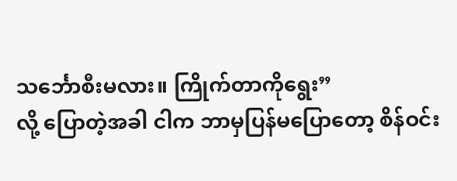သင်္ဘောစီးမလား။ ကြိုက်တာကိုရွေး”
လို့ ပြောတဲ့အခါ ငါက ဘာမှပြန်မပြောတော့ စိန်ဝင်း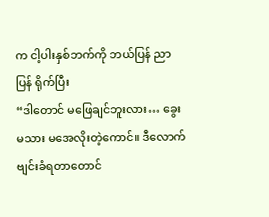က ငါ့ပါးနှစ်ဘက်ကို ဘယ်ပြန် ညာပြန် ရိုက်ပြီး
“ဒါတောင် မဖြေချင်ဘူးလား… ခွေးမသား မအေလိုးတဲ့ကောင်။ ဒီလောက် ဗျင်းခံရတာတောင်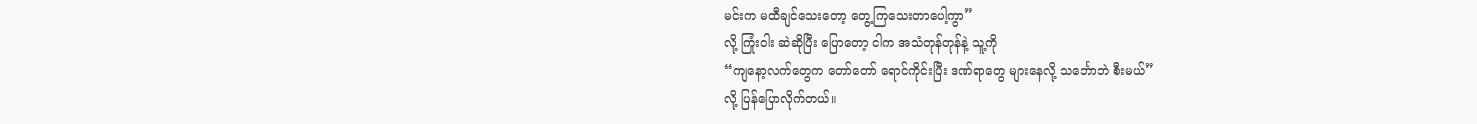မင်းက မထီချင်သေးတော့ တွေ့ကြသေးတာပေါ့ကွာ”
လို့ ကြုံးဝါး ဆဲဆိုပြီး ပြောတော့ ငါက အသံတုန်တုန်နဲ့ သူ့ကို
“ကျနော့လက်တွေက တော်တော် ရောင်ကိုင်းပြီး ဒဏ်ရာတွေ များနေလို့ သင်္ဘောဘဲ စီးမယ်”
လို့ ပြန်ပြောလိုက်တယ်။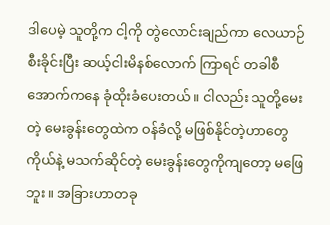ဒါပေမဲ့ သူတို့က ငါ့ကို တွဲလောင်းချည်ကာ လေယာဉ် စီးခိုင်းပြီး ဆယ့်ငါးမိနစ်လောက် ကြာရင် တခါစီ အောက်ကနေ ခုံထိုးခံပေးတယ်။ ငါလည်း သူတို့မေးတဲ့ မေးခွန်းတွေထဲက ဝန်ခံလို့ မဖြစ်နိုင်တဲ့ဟာတွေ ကိုယ်နဲ့ မသက်ဆိုင်တဲ့ မေးခွန်းတွေကိုကျတော့ မဖြေဘူး။ အခြားဟာတခု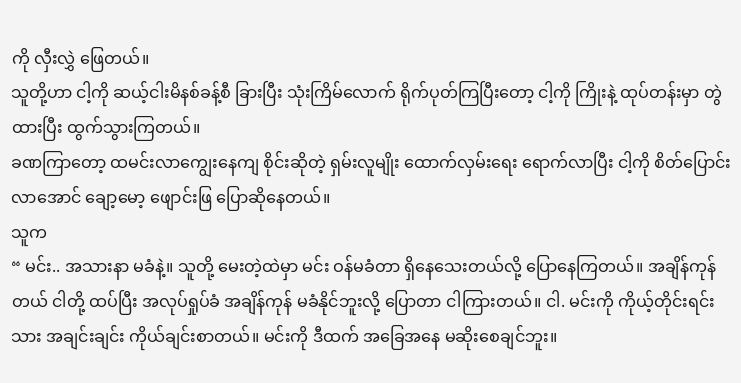ကို လှီးလွှဲ ဖြေတယ်။
သူတို့ဟာ ငါ့ကို ဆယ့်ငါးမိနစ်ခန့်စီ ခြားပြီး သုံးကြိမ်လောက် ရိုက်ပုတ်ကြပြီးတော့ ငါ့ကို ကြိုးနဲ့ ထုပ်တန်းမှာ တွဲထားပြီး ထွက်သွားကြတယ်။
ခဏကြာတော့ ထမင်းလာကျွေးနေကျ စိုင်းဆိုတဲ့ ရှမ်းလူမျိုး ထောက်လှမ်းရေး ရောက်လာပြီး ငါ့ကို စိတ်ပြောင်းလာအောင် ချော့မော့ ဖျောင်းဖြ ပြောဆိုနေတယ်။
သူက
“ မင်း.. အသားနာ မခံနဲ့။ သူတို့ မေးတဲ့ထဲမှာ မင်း ဝန်မခံတာ ရှိနေသေးတယ်လို့ ပြောနေကြတယ်။ အချိန်ကုန်တယ် ငါတို့ ထပ်ပြီး အလုပ်ရှုပ်ခံ အချိန်ကုန် မခံနိုင်ဘူးလို့ ပြောတာ ငါကြားတယ်။ ငါ. မင်းကို ကိုယ့်တိုင်းရင်းသား အချင်းချင်း ကိုယ်ချင်းစာတယ်။ မင်းကို ဒီထက် အခြေအနေ မဆိုးစေချင်ဘူး။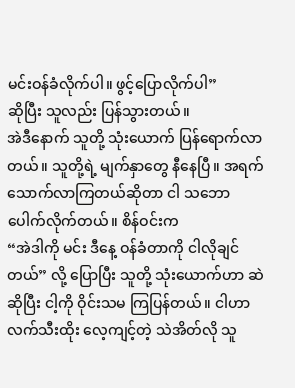မင်းဝန်ခံလိုက်ပါ။ ဖွင့်ပြောလိုက်ပါ”
ဆိုပြီး သူလည်း ပြန်သွားတယ်။
အဲဒီနောက် သူတို့ သုံးယောက် ပြန်ရောက်လာတယ်။ သူတို့ရဲ့ မျက်နှာတွေ နီနေပြီ။ အရက်သောက်လာကြတယ်ဆိုတာ ငါ သဘောပေါက်လိုက်တယ်။ စိန်ဝင်းက
“အဲဒါကို မင်း ဒီနေ့ ဝန်ခံတာကို ငါလိုချင်တယ်” လို့ ပြောပြီး သူတို့ သုံးယောက်ဟာ ဆဲဆိုပြီး ငါ့ကို ဝိုင်းသမ ကြပြန်တယ်။ ငါဟာ လက်သီးထိုး လေ့ကျင့်တဲ့ သဲအိတ်လို သူ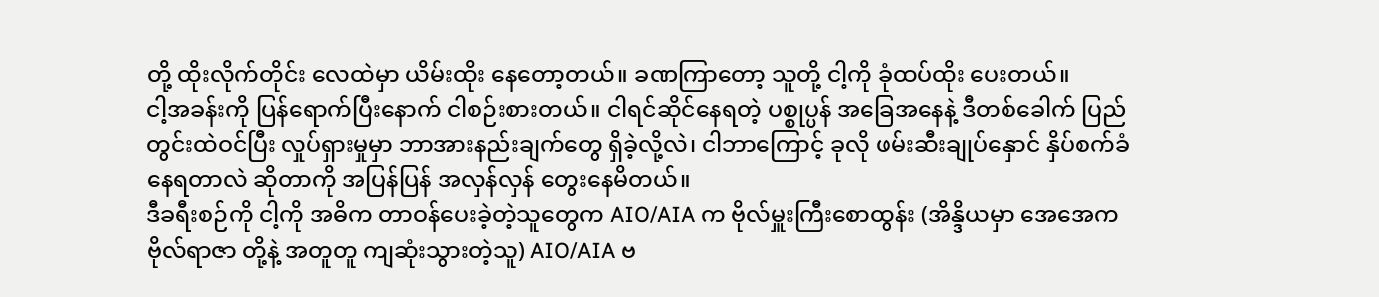တို့ ထိုးလိုက်တိုင်း လေထဲမှာ ယိမ်းထိုး နေတော့တယ်။ ခဏကြာတော့ သူတို့ ငါ့ကို ခုံထပ်ထိုး ပေးတယ်။
ငါ့အခန်းကို ပြန်ရောက်ပြီးနောက် ငါစဉ်းစားတယ်။ ငါရင်ဆိုင်နေရတဲ့ ပစ္စုပ္ပန် အခြေအနေနဲ့ ဒီတစ်ခေါက် ပြည်တွင်းထဲဝင်ပြီး လှုပ်ရှားမှုမှာ ဘာအားနည်းချက်တွေ ရှိခဲ့လို့လဲ၊ ငါဘာကြောင့် ခုလို ဖမ်းဆီးချုပ်နှောင် နှိပ်စက်ခံနေရတာလဲ ဆိုတာကို အပြန်ပြန် အလှန်လှန် တွေးနေမိတယ်။
ဒီခရီးစဉ်ကို ငါ့ကို အဓိက တာဝန်ပေးခဲ့တဲ့သူတွေက AIO/AIA က ဗိုလ်မှူးကြီးစောထွန်း (အိန္ဒိယမှာ အေအေက ဗိုလ်ရာဇာ တို့နဲ့ အတူတူ ကျဆုံးသွားတဲ့သူ) AIO/AIA ဗ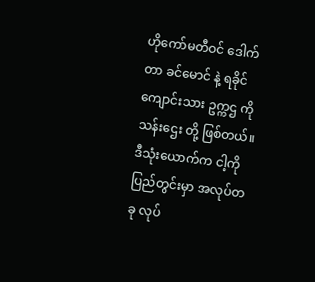ဟိုကော်မတီဝင် ဒေါက်တာ ခင်မောင် နဲ့ ရခိုင်ကျောင်းသား ဥက္ကဌ ကိုသန်းဌေး တို့ ဖြစ်တယ်။ ဒီသုံးယောက်က ငါ့ကို ပြည်တွင်းမှာ အလုပ်တခု လုပ်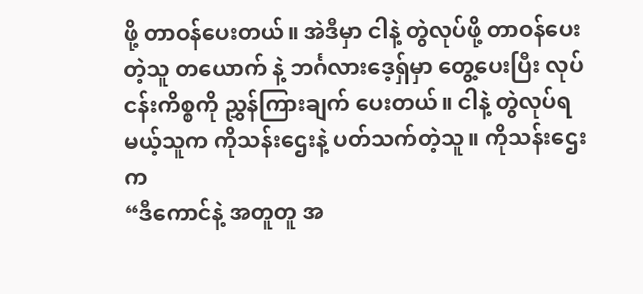ဖို့ တာဝန်ပေးတယ်။ အဲဒီမှာ ငါနဲ့ တွဲလုပ်ဖို့ တာဝန်ပေးတဲ့သူ တယောက် နဲ့ ဘင်္ဂလားဒေ့ရှ်မှာ တွေ့ပေးပြီး လုပ်ငန်းကိစ္စကို ညွှန်ကြားချက် ပေးတယ်။ ငါနဲ့ တွဲလုပ်ရမယ့်သူက ကိုသန်းဌေးနဲ့ ပတ်သက်တဲ့သူ။ ကိုသန်းဌေးက
“ဒီကောင်နဲ့ အတူတူ အ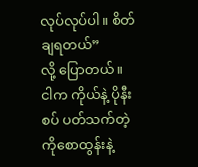လုပ်လုပ်ပါ။ စိတ်ချရတယ်”
လို့ ပြောတယ်။
ငါက ကိုယ်နဲ့ ပိုနီးစပ် ပတ်သက်တဲ့ ကိုစောထွန်းနဲ့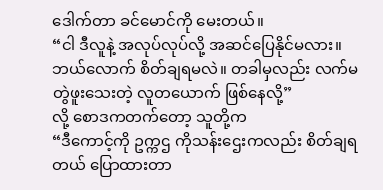ဒေါက်တာ ခင်မောင်ကို မေးတယ်။
“ငါ ဒီလူနဲ့ အလုပ်လုပ်လို့ အဆင်ပြေနိုင်မလား။ ဘယ်လောက် စိတ်ချရမလဲ။ တခါမှလည်း လက်မတွဲဖူးသေးတဲ့ လူတယောက် ဖြစ်နေလို့”
လို့ စောဒကတက်တော့ သူတို့က
“ဒီကောင့်ကို ဥက္ကဌ ကိုသန်းဌေးကလည်း စိတ်ချရတယ် ပြောထားတာ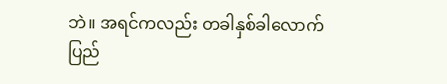ဘဲ။ အရင်ကလည်း တခါနှစ်ခါလောက် ပြည်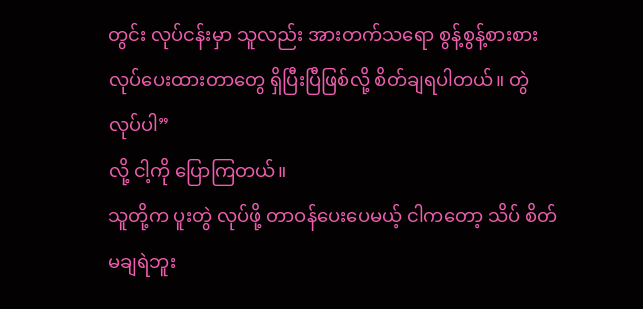တွင်း လုပ်ငန်းမှာ သူလည်း အားတက်သရော စွန့်စွန့်စားစား လုပ်ပေးထားတာတွေ ရှိပြီးပြီဖြစ်လို့ စိတ်ချရပါတယ်။ တွဲလုပ်ပါ”
လို့ ငါ့ကို ပြောကြတယ်။
သူတို့က ပူးတွဲ လုပ်ဖို့ တာဝန်ပေးပေမယ့် ငါကတော့ သိပ် စိတ်မချရဲဘူး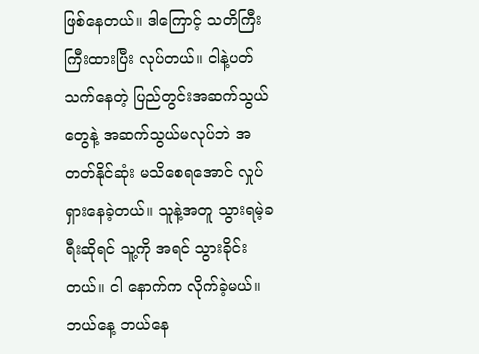ဖြစ်နေတယ်။ ဒါကြောင့် သတိကြီးကြီးထားပြီး လုပ်တယ်။ ငါနဲ့ပတ်သက်နေတဲ့ ပြည်တွင်းအဆက်သွယ်တွေနဲ့ အဆက်သွယ်မလုပ်ဘဲ အတတ်နိုင်ဆုံး မသိစေရအောင် လှုပ်ရှားနေခဲ့တယ်။ သူနဲ့အတူ သွားရမဲ့ခရီးဆိုရင် သူ့ကို အရင် သွားခိုင်းတယ်။ ငါ နောက်က လိုက်ခဲ့မယ်။ ဘယ်နေ့ ဘယ်နေ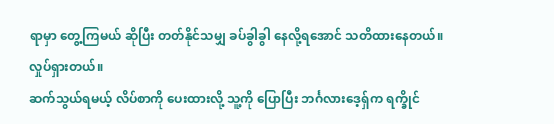ရာမှာ တွေ့ကြမယ် ဆိုပြီး တတ်နိုင်သမျှ ခပ်ခွါခွါ နေလို့ရအောင် သတိထားနေတယ်။ လှုပ်ရှားတယ်။
ဆက်သွယ်ရမယ့် လိပ်စာကို ပေးထားလို့ သူ့ကို ပြောပြီး ဘင်္ဂလားဒေ့ရှ်က ရက္ခိုင်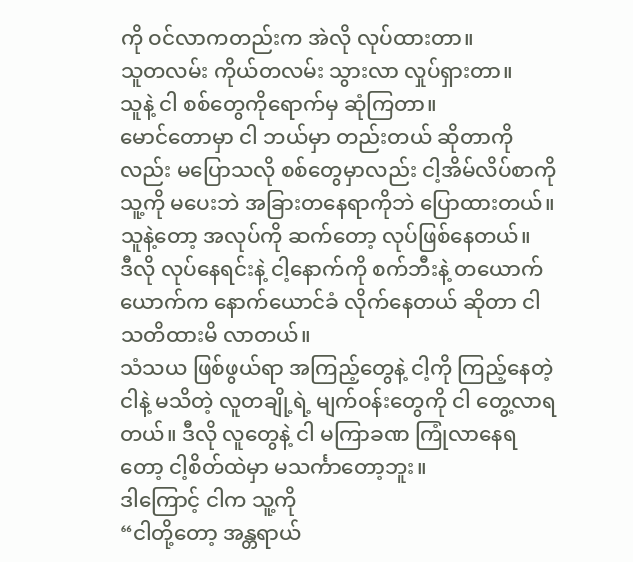ကို ဝင်လာကတည်းက အဲလို လုပ်ထားတာ။
သူတလမ်း ကိုယ်တလမ်း သွားလာ လှုပ်ရှားတာ။
သူနဲ့ ငါ စစ်တွေကိုရောက်မှ ဆုံကြတာ။
မောင်တောမှာ ငါ ဘယ်မှာ တည်းတယ် ဆိုတာကိုလည်း မပြောသလို စစ်တွေမှာလည်း ငါ့အိမ်လိပ်စာကို သူ့ကို မပေးဘဲ အခြားတနေရာကိုဘဲ ပြောထားတယ်။ သူနဲ့တော့ အလုပ်ကို ဆက်တော့ လုပ်ဖြစ်နေတယ်။
ဒီလို လုပ်နေရင်းနဲ့ ငါ့နောက်ကို စက်ဘီးနဲ့ တယောက်ယောက်က နောက်ယောင်ခံ လိုက်နေတယ် ဆိုတာ ငါ သတိထားမိ လာတယ်။
သံသယ ဖြစ်ဖွယ်ရာ အကြည့်တွေနဲ့ ငါ့ကို ကြည့်နေတဲ့ ငါနဲ့ မသိတဲ့ လူတချို့ရဲ့ မျက်ဝန်းတွေကို ငါ တွေ့လာရတယ်။ ဒီလို လူတွေနဲ့ ငါ မကြာခဏ ကြုံလာနေရတော့ ငါ့စိတ်ထဲမှာ မသင်္ကာတော့ဘူး။
ဒါကြောင့် ငါက သူ့ကို
“ငါတို့တော့ အန္တရာယ်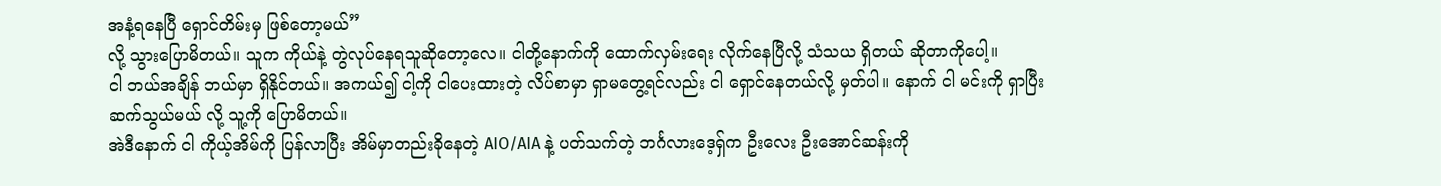အနံ့ရနေပြီ ရှောင်တိမ်းမှ ဖြစ်တော့မယ်”
လို့ သွားပြောမိတယ်။ သူက ကိုယ်နဲ့ တွဲလုပ်နေရသူဆိုတော့လေ။ ငါတို့နောက်ကို ထောက်လှမ်းရေး လိုက်နေပြီလို့ သံသယ ရှိတယ် ဆိုတာကိုပေါ့။
ငါ ဘယ်အချိန် ဘယ်မှာ ရှိနိုင်တယ်။ အကယ်၍ ငါ့ကို ငါပေးထားတဲ့ လိပ်စာမှာ ရှာမတွေ့ရင်လည်း ငါ ရှောင်နေတယ်လို့ မှတ်ပါ။ နောက် ငါ မင်းကို ရှာပြီး ဆက်သွယ်မယ် လို့ သူ့ကို ပြောမိတယ်။
အဲဒီနောက် ငါ ကိုယ့်အိမ်ကို ပြန်လာပြီး အိမ်မှာတည်းခိုနေတဲ့ AIO/AIA နဲ့ ပတ်သက်တဲ့ ဘင်္ဂလားဒေ့ရှ်က ဦးလေး ဦးအောင်ဆန်းကို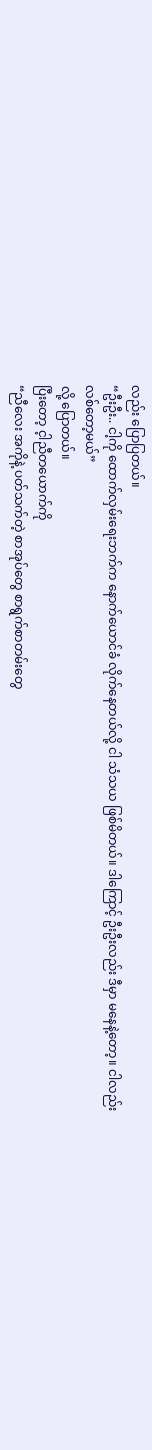လည်း ပြောပြတယ်။
“ဦးဦး.. ငါ့ကို ထောက်လှမ်းရေးဘက်က နောက်ယောင်ခံ လိုက်နေတယ်လို့ ငါ သံသယ ဖြစ်မိတယ်။ ဒါကြောင့် ဦးဦးလည်း ဒီမှာ မနေနဲ့တော့။ ငါလည်း လစ်တော့မယ်”
လို့ ပြောတယ်။
ပြီးတော့ င့ါညီတယောက်ကို
“ညီလေး အကိုနဲ့ ပတ်သက်တဲ့ စာအုပ်တွေ စာရွက်စာတမ်းတွေ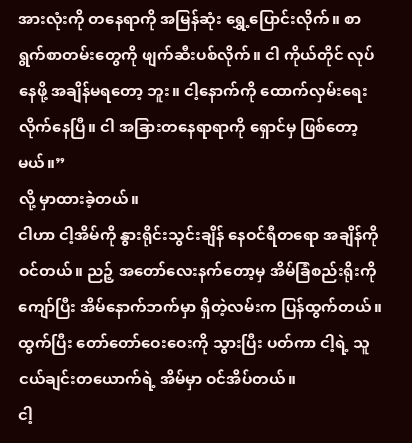အားလုံးကို တနေရာကို အမြန်ဆုံး ရွှေ့ပြောင်းလိုက်။ စာရွက်စာတမ်းတွေကို ဖျက်ဆီးပစ်လိုက်။ ငါ ကိုယ်တိုင် လုပ်နေဖို့ အချိန်မရတော့ ဘူး။ ငါ့နောက်ကို ထောက်လှမ်းရေး လိုက်နေပြီ။ ငါ အခြားတနေရာရာကို ရှောင်မှ ဖြစ်တော့မယ်။”
လို့ မှာထားခဲ့တယ်။
ငါဟာ ငါ့အိမ်ကို နွားရိုင်းသွင်းချိန် နေဝင်ရီတရော အချိန်ကို ဝင်တယ်။ ညဉ့် အတော်လေးနက်တော့မှ အိမ်ခြံစည်းရိုးကို ကျော်ပြီး အိမ်နောက်ဘက်မှာ ရှိတဲ့လမ်းက ပြန်ထွက်တယ်။ ထွက်ပြီး တော်တော်ဝေးဝေးကို သွားပြီး ပတ်ကာ ငါ့ရဲ့ သူငယ်ချင်းတယောက်ရဲ့ အိမ်မှာ ဝင်အိပ်တယ်။
ငါ့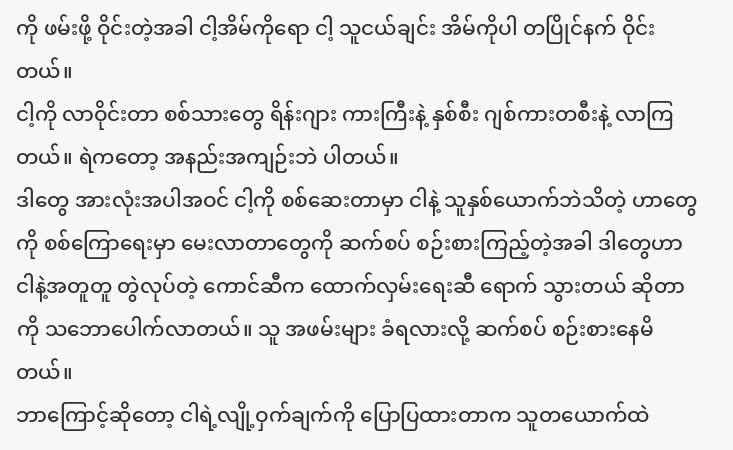ကို ဖမ်းဖို့ ဝိုင်းတဲ့အခါ ငါ့အိမ်ကိုရော ငါ့ သူငယ်ချင်း အိမ်ကိုပါ တပြိုင်နက် ဝိုင်းတယ်။
ငါ့ကို လာဝိုင်းတာ စစ်သားတွေ ရိန်းဂျား ကားကြီးနဲ့ နှစ်စီး ဂျစ်ကားတစီးနဲ့ လာကြတယ်။ ရဲကတော့ အနည်းအကျဉ်းဘဲ ပါတယ်။
ဒါတွေ အားလုံးအပါအဝင် ငါ့ကို စစ်ဆေးတာမှာ ငါနဲ့ သူနှစ်ယောက်ဘဲသိတဲ့ ဟာတွေကို စစ်ကြောရေးမှာ မေးလာတာတွေကို ဆက်စပ် စဉ်းစားကြည့်တဲ့အခါ ဒါတွေဟာ ငါနဲ့အတူတူ တွဲလုပ်တဲ့ ကောင်ဆီက ထောက်လှမ်းရေးဆီ ရောက် သွားတယ် ဆိုတာကို သဘောပေါက်လာတယ်။ သူ အဖမ်းများ ခံရလားလို့ ဆက်စပ် စဉ်းစားနေမိတယ်။
ဘာကြောင့်ဆိုတော့ ငါရဲ့လျို့ဝှက်ချက်ကို ပြောပြထားတာက သူတယောက်ထဲ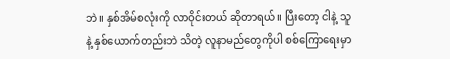ဘဲ။ နှစ်အိမ်စလုံးကို လာဝိုင်းတယ် ဆိုတာရယ်။ ပြီးတော့ ငါနဲ့ သူနဲ့ နှစ်ယောက်တည်းဘဲ သိတဲ့ လူနာမည်တွေကိုပါ စစ်ကြောရေးမှာ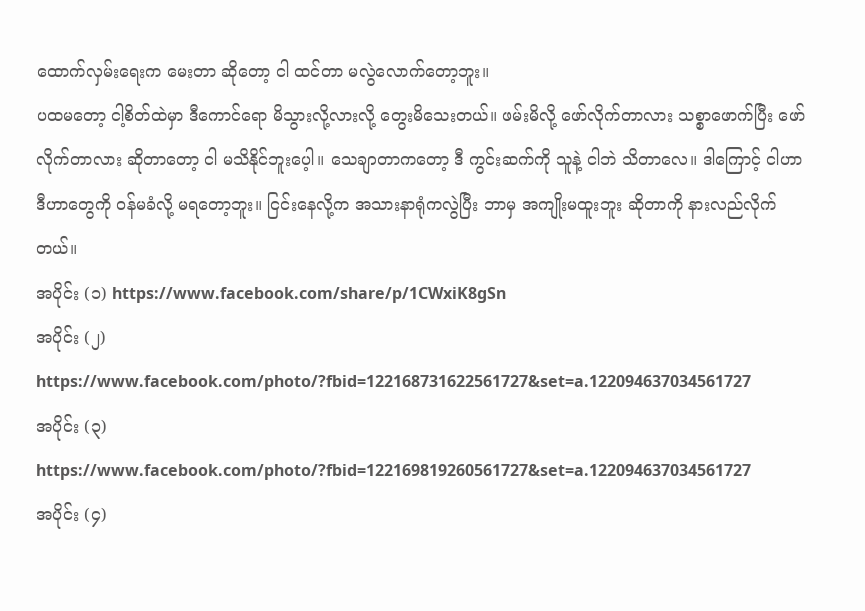ထောက်လှမ်းရေးက မေးတာ ဆိုတော့ ငါ ထင်တာ မလွဲလောက်တော့ဘူး။
ပထမတော့ ငါ့စိတ်ထဲမှာ ဒီကောင်ရော မိသွားလို့လားလို့ တွေးမိသေးတယ်။ ဖမ်းမိလို့ ဖော်လိုက်တာလား သစ္စာဖောက်ပြီး ဖော်လိုက်တာလား ဆိုတာတော့ ငါ မသိနိုင်ဘူးပေ့ါ။ သေချာတာကတော့ ဒီ ကွင်းဆက်ကို သူနဲ့ ငါဘဲ သိတာလေ။ ဒါကြောင့် ငါဟာ ဒီဟာတွေကို ဝန်မခံလို့ မရတော့ဘူး။ ငြင်းနေလို့က အသားနာရုံကလွဲပြီး ဘာမှ အကျိုးမထူးဘူး ဆိုတာကို နားလည်လိုက်တယ်။
အပိုင်း (၁) https://www.facebook.com/share/p/1CWxiK8gSn
အပိုင်း (၂) https://www.facebook.com/photo/?fbid=122168731622561727&set=a.122094637034561727
အပိုင်း (၃) https://www.facebook.com/photo/?fbid=122169819260561727&set=a.122094637034561727
အပိုင်း (၄)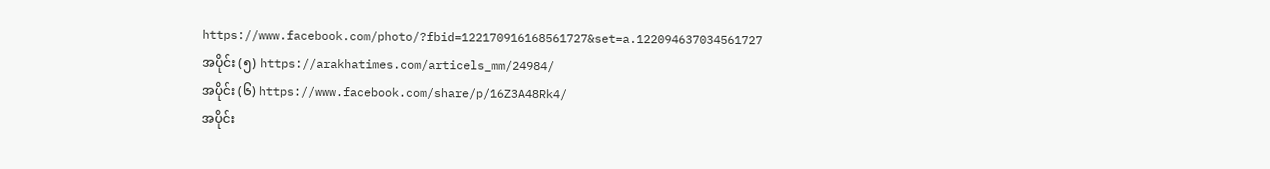https://www.facebook.com/photo/?fbid=122170916168561727&set=a.122094637034561727
အပိုင်း (၅) https://arakhatimes.com/articels_mm/24984/
အပိုင်း (၆) https://www.facebook.com/share/p/16Z3A48Rk4/
အပိုင်း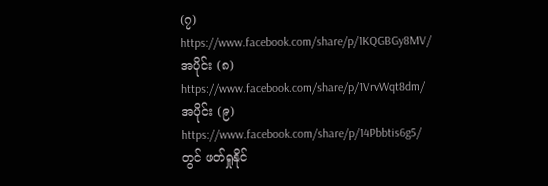(၇) https://www.facebook.com/share/p/1KQGBGy8MV/
အပိုင်း (၈) https://www.facebook.com/share/p/1VrvWqt8dm/
အပိုင်း (၉) https://www.facebook.com/share/p/14Pbbtis6g5/ တွင် ဖတ်ရှုနိုင်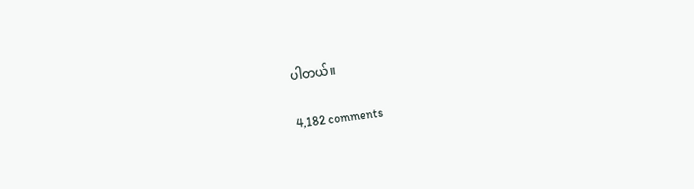ပါတယ်။

4,182 comments